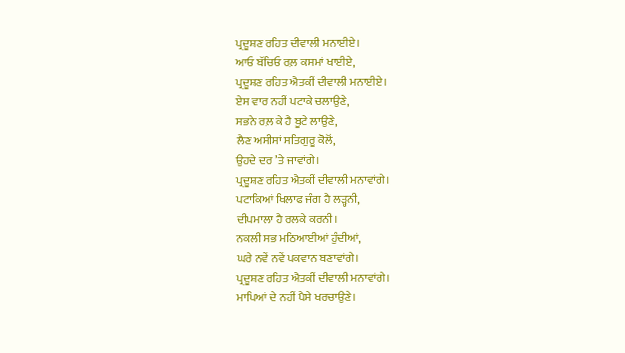ਪ੍ਰਦੂਸ਼ਣ ਰਹਿਤ ਦੀਵਾਲੀ ਮਨਾਈਏ।
ਆਓ ਬੱਚਿਓ ਰਲ਼ ਕਸਮਾਂ ਖਾਈਏ,
ਪ੍ਰਦੂਸ਼ਣ ਰਹਿਤ ਐਤਕੀਂ ਦੀਵਾਲੀ ਮਨਾਈਏ।
ਏਸ ਵਾਰ ਨਹੀਂ ਪਟਾਕੇ ਚਲਾਉਣੇ,
ਸਭਨੇ ਰਲ਼ ਕੇ ਹੈ ਬੂਟੇ ਲਾਉਣੇ,
ਲੈਣ ਅਸੀਸਾਂ ਸਤਿਗੁਰੂ ਕੋਲੋਂ,
ਉਹਦੇ ਦਰ ’ਤੇ ਜਾਵਾਂਗੇ।
ਪ੍ਰਦੂਸ਼ਣ ਰਹਿਤ ਐਤਕੀਂ ਦੀਵਾਲੀ ਮਨਾਵਾਂਗੇ।
ਪਟਾਕਿਆਂ ਖਿਲਾਫ ਜੰਗ ਹੈ ਲੜ੍ਹਨੀ,
ਦੀਪਮਾਲਾ ਹੈ ਰਲਕੇ ਕਰਨੀ।
ਨਕਲੀ ਸਭ ਮਠਿਆਈਆਂ ਹੁੰਦੀਆਂ,
ਘਰੇ ਨਵੇਂ ਨਵੇਂ ਪਕਵਾਨ ਬਣਾਵਾਂਗੇ।
ਪ੍ਰਦੂਸ਼ਣ ਰਹਿਤ ਐਤਕੀਂ ਦੀਵਾਲੀ ਮਨਾਵਾਂਗੇ।
ਮਾਪਿਆਂ ਦੇ ਨਹੀਂ ਪੈਸੇ ਖਰਚਾਉਣੇ।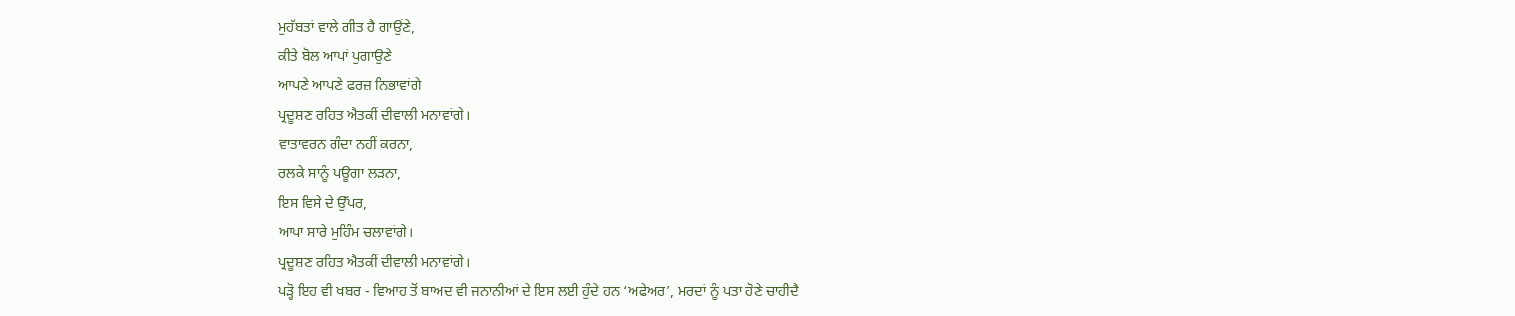ਮੁਹੱਬਤਾਂ ਵਾਲੇ ਗੀਤ ਹੈ ਗਾਉਂਣੇ,
ਕੀਤੇ ਬੋਲ ਆਪਾਂ ਪੁਗਾਉਣੇ
ਆਪਣੇ ਆਪਣੇ ਫਰਜ਼ ਨਿਭਾਵਾਂਗੇ
ਪ੍ਰਦੂਸ਼ਣ ਰਹਿਤ ਐਤਕੀਂ ਦੀਵਾਲੀ ਮਨਾਵਾਂਗੇ।
ਵਾਤਾਵਰਨ ਗੰਦਾ ਨਹੀਂ ਕਰਨਾ,
ਰਲਕੇ ਸਾਨੂੰ ਪਊਗਾ ਲੜਨਾ,
ਇਸ ਵਿਸੇ ਦੇ ਉੱਪਰ,
ਆਪਾ ਸਾਰੇ ਮੁਹਿੰਮ ਚਲਾਵਾਂਗੇ।
ਪ੍ਰਦੂਸ਼ਣ ਰਹਿਤ ਐਤਕੀਂ ਦੀਵਾਲੀ ਮਨਾਵਾਂਗੇ।
ਪੜ੍ਹੋ ਇਹ ਵੀ ਖਬਰ - ਵਿਆਹ ਤੋਂ ਬਾਅਦ ਵੀ ਜਨਾਨੀਆਂ ਦੇ ਇਸ ਲਈ ਹੁੰਦੇ ਹਨ ‘ਅਫੇਅਰ’, ਮਰਦਾਂ ਨੂੰ ਪਤਾ ਹੋਣੇ ਚਾਹੀਦੈ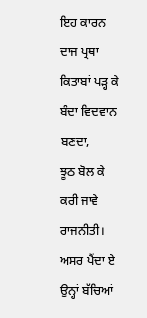ਇਹ ਕਾਰਨ
ਦਾਜ ਪ੍ਰਥਾ
ਕਿਤਾਬਾਂ ਪੜ੍ਹ ਕੇ ਬੰਦਾ ਵਿਦਵਾਨ ਬਣਦਾ,
ਝੂਠ ਬੋਲ ਕੇ ਕਰੀ ਜਾਵੇ ਰਾਜਨੀਤੀ।
ਅਸਰ ਪੈਂਦਾ ਏ ਉਨ੍ਹਾਂ ਬੱਚਿਆਂ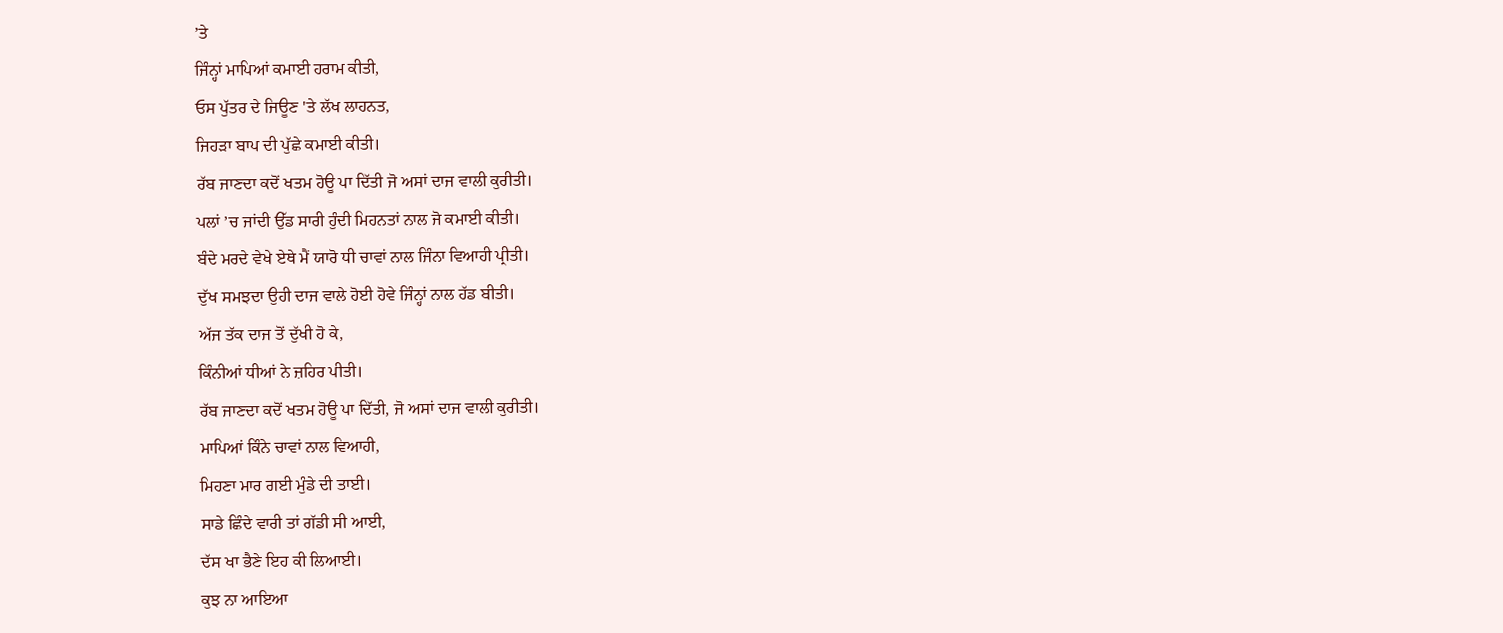’ਤੇ
ਜਿੰਨ੍ਹਾਂ ਮਾਪਿਆਂ ਕਮਾਈ ਹਰਾਮ ਕੀਤੀ,
ਓਸ ਪੁੱਤਰ ਦੇ ਜਿਊਣ 'ਤੇ ਲੱਖ ਲਾਹਨਤ,
ਜਿਹੜਾ ਬਾਪ ਦੀ ਪੁੱਛੇ ਕਮਾਈ ਕੀਤੀ।
ਰੱਬ ਜਾਣਦਾ ਕਦੋਂ ਖਤਮ ਹੋਊ ਪਾ ਦਿੱਤੀ ਜੋ ਅਸਾਂ ਦਾਜ ਵਾਲੀ ਕੁਰੀਤੀ।
ਪਲਾਂ ’ਚ ਜਾਂਦੀ ਉੱਡ ਸਾਰੀ ਹੁੰਦੀ ਮਿਹਨਤਾਂ ਨਾਲ ਜੋ ਕਮਾਈ ਕੀਤੀ।
ਬੰਦੇ ਮਰਦੇ ਵੇਖੇ ਏਥੇ ਮੈਂ ਯਾਰੋ ਧੀ ਚਾਵਾਂ ਨਾਲ ਜਿੰਨਾ ਵਿਆਹੀ ਪ੍ਰੀਤੀ।
ਦੁੱਖ ਸਮਝਦਾ ਉਹੀ ਦਾਜ ਵਾਲੇ ਹੋਈ ਹੋਵੇ ਜਿੰਨ੍ਹਾਂ ਨਾਲ ਹੱਡ ਬੀਤੀ।
ਅੱਜ ਤੱਕ ਦਾਜ ਤੋਂ ਦੁੱਖੀ ਹੋ ਕੇ,
ਕਿੰਨੀਆਂ ਧੀਆਂ ਨੇ ਜ਼ਹਿਰ ਪੀਤੀ।
ਰੱਬ ਜਾਣਦਾ ਕਦੋਂ ਖਤਮ ਹੋਊ ਪਾ ਦਿੱਤੀ, ਜੋ ਅਸਾਂ ਦਾਜ ਵਾਲੀ ਕੁਰੀਤੀ।
ਮਾਪਿਆਂ ਕਿੰਨੇ ਚਾਵਾਂ ਨਾਲ ਵਿਆਹੀ,
ਮਿਹਣਾ ਮਾਰ ਗਈ ਮੁੰਡੇ ਦੀ ਤਾਈ।
ਸਾਡੇ ਛਿੰਦੇ ਵਾਰੀ ਤਾਂ ਗੱਡੀ ਸੀ ਆਈ,
ਦੱਸ ਖਾ ਭੈਣੇ ਇਹ ਕੀ ਲਿਆਈ।
ਕੁਝ ਨਾ ਆਇਆ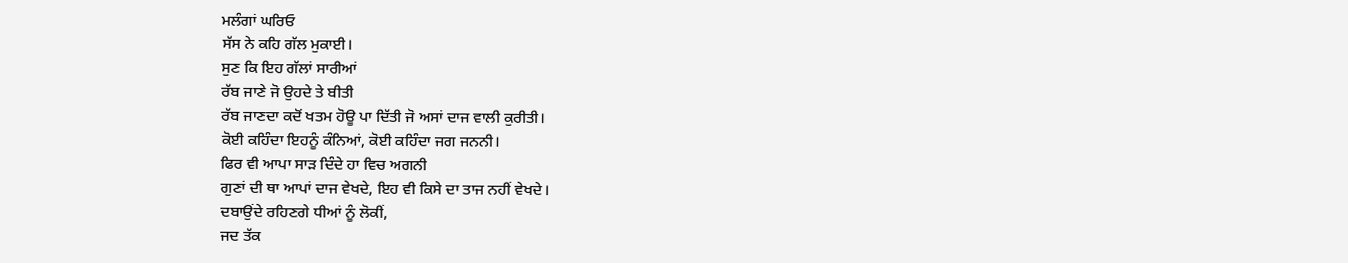ਮਲੰਗਾਂ ਘਰਿਓ
ਸੱਸ ਨੇ ਕਹਿ ਗੱਲ ਮੁਕਾਈ।
ਸੁਣ ਕਿ ਇਹ ਗੱਲਾਂ ਸਾਰੀਆਂ
ਰੱਬ ਜਾਣੇ ਜੋ ਉਹਦੇ ਤੇ ਬੀਤੀ
ਰੱਬ ਜਾਣਦਾ ਕਦੋਂ ਖਤਮ ਹੋਊ ਪਾ ਦਿੱਤੀ ਜੋ ਅਸਾਂ ਦਾਜ ਵਾਲੀ ਕੁਰੀਤੀ।
ਕੋਈ ਕਹਿੰਦਾ ਇਹਨੂੰ ਕੰਨਿਆਂ, ਕੋਈ ਕਹਿੰਦਾ ਜਗ ਜਨਨੀ।
ਫਿਰ ਵੀ ਆਪਾ ਸਾੜ ਦਿੰਦੇ ਹਾ ਵਿਚ ਅਗਨੀ
ਗੁਣਾਂ ਦੀ ਥਾ ਆਪਾਂ ਦਾਜ ਵੇਖਦੇ, ਇਹ ਵੀ ਕਿਸੇ ਦਾ ਤਾਜ ਨਹੀਂ ਵੇਖਦੇ।
ਦਬਾਉਂਦੇ ਰਹਿਣਗੇ ਧੀਆਂ ਨੂੰ ਲੋਕੀਂ,
ਜਦ ਤੱਕ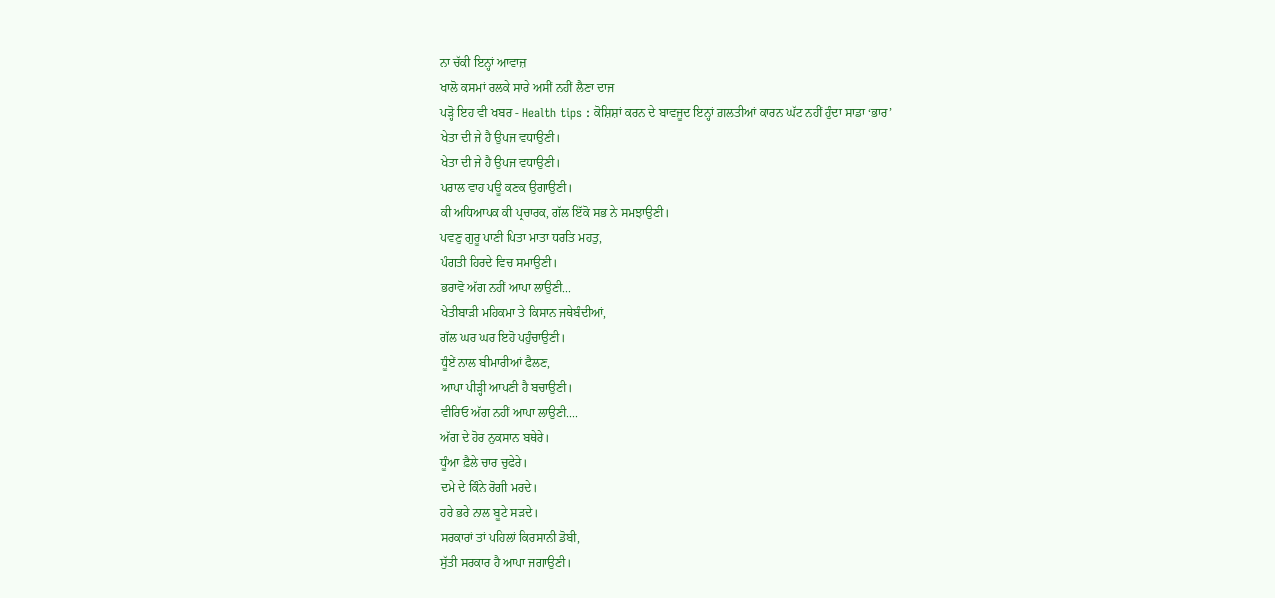ਨਾ ਚੱਕੀ ਇਨ੍ਹਾਂ ਆਵਾਜ਼
ਖਾਲੋ ਕਸਮਾਂ ਰਲਕੇ ਸਾਰੇ ਅਸੀਂ ਨਹੀਂ ਲੈਣਾ ਦਾਜ
ਪੜ੍ਹੋ ਇਹ ਵੀ ਖਬਰ - Health tips : ਕੋਸ਼ਿਸ਼ਾਂ ਕਰਨ ਦੇ ਬਾਵਜੂਦ ਇਨ੍ਹਾਂ ਗ਼ਲਤੀਆਂ ਕਾਰਨ ਘੱਟ ਨਹੀਂ ਹੁੰਦਾ ਸਾਡਾ ‘ਭਾਰ’
ਖੇਤਾ ਦੀ ਜੇ ਹੈ ਉਪਜ ਵਧਾਉਣੀ।
ਖੇਤਾ ਦੀ ਜੇ ਹੈ ਉਪਜ ਵਧਾਉਣੀ।
ਪਰਾਲ ਵਾਹ ਪਊ ਕਣਕ ਉਗਾਉਣੀ।
ਕੀ ਅਧਿਆਪਕ ਕੀ ਪ੍ਰਚਾਰਕ, ਗੱਲ ਇੱਕੋ ਸਭ ਨੇ ਸਮਝਾਉਣੀ।
ਪਵਣੁ ਗੁਰੂ ਪਾਣੀ ਪਿਤਾ ਮਾਤਾ ਧਰਤਿ ਮਹਤੁ,
ਪੰਗਤੀ ਹਿਰਦੇ ਵਿਚ ਸਮਾਉਣੀ।
ਭਰਾਵੋ ਅੱਗ ਨਹੀਂ ਆਪਾ ਲਾਉਣੀ...
ਖੇਤੀਬਾੜੀ ਮਹਿਕਮਾ ਤੇ ਕਿਸਾਨ ਜਥੇਬੰਦੀਆਂ,
ਗੱਲ ਘਰ ਘਰ ਇਹੋ ਪਹੁੰਚਾਉਣੀ।
ਧੂੰਏਂ ਨਾਲ ਬੀਮਾਰੀਆਂ ਫੈਲਣ,
ਆਪਾ ਪੀੜ੍ਹੀ ਆਪਣੀ ਹੈ ਬਚਾਉਣੀ।
ਵੀਰਿਓ ਅੱਗ ਨਹੀਂ ਆਪਾ ਲਾਉਣੀ....
ਅੱਗ ਦੇ ਹੋਰ ਨੁਕਸਾਨ ਬਥੇਰੇ।
ਧੂੰਆ ਫ਼ੈਲੇ ਚਾਰ ਚੁਫੇਰੇ।
ਦਮੇ ਦੇ ਕਿੰਨੇ ਰੋਗੀ ਮਰਦੇ।
ਹਰੇ ਭਰੇ ਨਾਲ ਬੂਟੇ ਸੜਦੇ।
ਸਰਕਾਰਾਂ ਤਾਂ ਪਹਿਲਾਂ ਕਿਰਸਾਨੀ ਡੋਬੀ,
ਸੁੱਤੀ ਸਰਕਾਰ ਹੈ ਆਪਾ ਜਗਾਉਣੀ।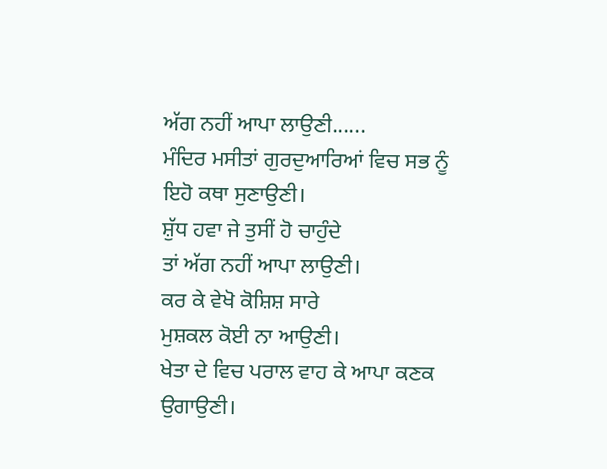ਅੱਗ ਨਹੀਂ ਆਪਾ ਲਾਉਣੀ......
ਮੰਦਿਰ ਮਸੀਤਾਂ ਗੁਰਦੁਆਰਿਆਂ ਵਿਚ ਸਭ ਨੂੰ ਇਹੋ ਕਥਾ ਸੁਣਾਉਣੀ।
ਸ਼ੁੱਧ ਹਵਾ ਜੇ ਤੁਸੀਂ ਹੋ ਚਾਹੁੰਦੇ
ਤਾਂ ਅੱਗ ਨਹੀਂ ਆਪਾ ਲਾਉਣੀ।
ਕਰ ਕੇ ਵੇਖੋ ਕੋਸ਼ਿਸ਼ ਸਾਰੇ
ਮੁਸ਼ਕਲ ਕੋਈ ਨਾ ਆਉਣੀ।
ਖੇਤਾ ਦੇ ਵਿਚ ਪਰਾਲ ਵਾਹ ਕੇ ਆਪਾ ਕਣਕ ਉਗਾਉਣੀ।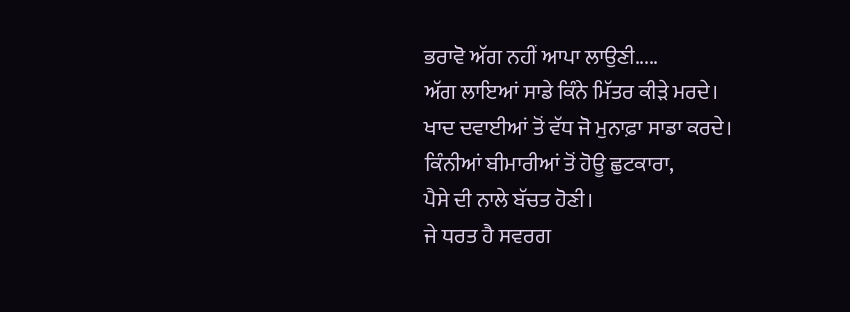ਭਰਾਵੋ ਅੱਗ ਨਹੀਂ ਆਪਾ ਲਾਉਣੀ.....
ਅੱਗ ਲਾਇਆਂ ਸਾਡੇ ਕਿੰਨੇ ਮਿੱਤਰ ਕੀੜੇ ਮਰਦੇ।
ਖਾਦ ਦਵਾਈਆਂ ਤੋਂ ਵੱਧ ਜੋ ਮੁਨਾਫ਼ਾ ਸਾਡਾ ਕਰਦੇ।
ਕਿੰਨੀਆਂ ਬੀਮਾਰੀਆਂ ਤੋਂ ਹੋਊ ਛੁਟਕਾਰਾ,
ਪੈਸੇ ਦੀ ਨਾਲੇ ਬੱਚਤ ਹੋਣੀ।
ਜੇ ਧਰਤ ਹੈ ਸਵਰਗ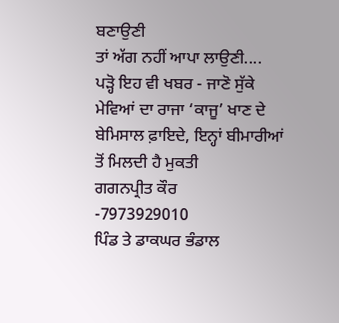ਬਣਾਉਣੀ
ਤਾਂ ਅੱਗ ਨਹੀਂ ਆਪਾ ਲਾਉਣੀ....
ਪੜ੍ਹੋ ਇਹ ਵੀ ਖਬਰ - ਜਾਣੋ ਸੁੱਕੇ ਮੇਵਿਆਂ ਦਾ ਰਾਜਾ ‘ਕਾਜੂ’ ਖਾਣ ਦੇ ਬੇਮਿਸਾਲ ਫ਼ਾਇਦੇ, ਇਨ੍ਹਾਂ ਬੀਮਾਰੀਆਂ ਤੋਂ ਮਿਲਦੀ ਹੈ ਮੁਕਤੀ
ਗਗਨਪ੍ਰੀਤ ਕੌਰ
-7973929010
ਪਿੰਡ ਤੇ ਡਾਕਘਰ ਭੰਡਾਲ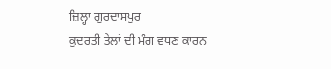ਜ਼ਿਲ੍ਹਾ ਗੁਰਦਾਸਪੁਰ
ਕੁਦਰਤੀ ਤੇਲਾਂ ਦੀ ਮੰਗ ਵਧਣ ਕਾਰਨ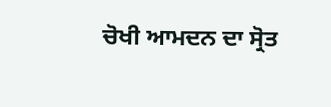ਚੋਖੀ ਆਮਦਨ ਦਾ ਸ੍ਰੋਤ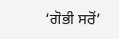‘ਗੋਭੀ ਸਰੋਂ’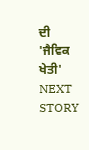ਦੀ 'ਜੈਵਿਕ ਖੇਤੀ'
NEXT STORY